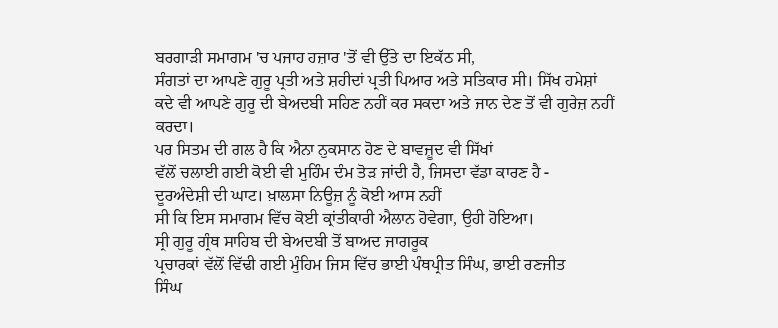ਬਰਗਾੜੀ ਸਮਾਗਮ 'ਚ ਪਜਾਹ ਹਜ਼ਾਰ 'ਤੋਂ ਵੀ ਉੱਤੇ ਦਾ ਇਕੱਠ ਸੀ,
ਸੰਗਤਾਂ ਦਾ ਆਪਣੇ ਗੁਰੂ ਪ੍ਰਤੀ ਅਤੇ ਸ਼ਹੀਦਾਂ ਪ੍ਰਤੀ ਪਿਆਰ ਅਤੇ ਸਤਿਕਾਰ ਸੀ। ਸਿੱਖ ਹਮੇਸ਼ਾਂ
ਕਦੇ ਵੀ ਆਪਣੇ ਗੁਰੂ ਦੀ ਬੇਅਦਬੀ ਸਹਿਣ ਨਹੀਂ ਕਰ ਸਕਦਾ ਅਤੇ ਜਾਨ ਦੇਣ ਤੋਂ ਵੀ ਗੁਰੇਜ਼ ਨਹੀਂ
ਕਰਦਾ।
ਪਰ ਸਿਤਮ ਦੀ ਗਲ ਹੈ ਕਿ ਐਨਾ ਨੁਕਸਾਨ ਹੋਣ ਦੇ ਬਾਵਜ਼ੂਦ ਵੀ ਸਿੱਖਾਂ
ਵੱਲੋਂ ਚਲਾਈ ਗਈ ਕੋਈ ਵੀ ਮੁਹਿੰਮ ਦੰਮ ਤੋੜ ਜਾਂਦੀ ਹੈ, ਜਿਸਦਾ ਵੱਡਾ ਕਾਰਣ ਹੈ -
ਦੂਰਅੰਦੇਸ਼ੀ ਦੀ ਘਾਟ। ਖ਼ਾਲਸਾ ਨਿਊਜ਼ ਨੂੰ ਕੋਈ ਆਸ ਨਹੀਂ
ਸੀ ਕਿ ਇਸ ਸਮਾਗਮ ਵਿੱਚ ਕੋਈ ਕ੍ਰਾਂਤੀਕਾਰੀ ਐਲਾਨ ਹੋਵੇਗਾ, ਉਹੀ ਹੋਇਆ।
ਸ੍ਰੀ ਗੁਰੂ ਗ੍ਰੰਥ ਸਾਹਿਬ ਦੀ ਬੇਅਦਬੀ ਤੋਂ ਬਾਅਦ ਜਾਗਰੂਕ
ਪ੍ਰਚਾਰਕਾਂ ਵੱਲੋਂ ਵਿੱਢੀ ਗਈ ਮੁੰਹਿਮ ਜਿਸ ਵਿੱਚ ਭਾਈ ਪੰਥਪ੍ਰੀਤ ਸਿੰਘ, ਭਾਈ ਰਣਜੀਤ
ਸਿੰਘ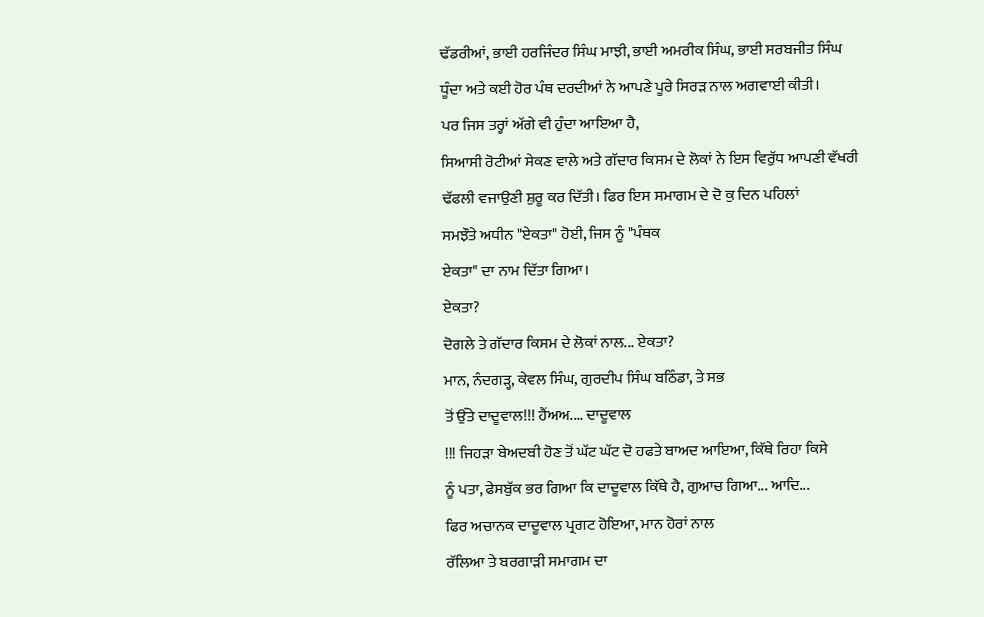ਢੱਡਰੀਆਂ, ਭਾਈ ਹਰਜਿੰਦਰ ਸਿੰਘ ਮਾਝੀ, ਭਾਈ ਅਮਰੀਕ ਸਿੰਘ, ਭਾਈ ਸਰਬਜੀਤ ਸਿੰਘ
ਧੂੰਦਾ ਅਤੇ ਕਈ ਹੋਰ ਪੰਥ ਦਰਦੀਆਂ ਨੇ ਆਪਣੇ ਪੂਰੇ ਸਿਰੜ ਨਾਲ ਅਗਵਾਈ ਕੀਤੀ।
ਪਰ ਜਿਸ ਤਰ੍ਹਾਂ ਅੱਗੇ ਵੀ ਹੁੰਦਾ ਆਇਆ ਹੈ,
ਸਿਆਸੀ ਰੋਟੀਆਂ ਸੇਕਣ ਵਾਲੇ ਅਤੇ ਗੱਦਾਰ ਕਿਸਮ ਦੇ ਲੋਕਾਂ ਨੇ ਇਸ ਵਿਰੁੱਧ ਆਪਣੀ ਵੱਖਰੀ
ਢੱਫਲੀ ਵਜਾਉਣੀ ਸ਼ੁਰੂ ਕਰ ਦਿੱਤੀ। ਫਿਰ ਇਸ ਸਮਾਗਮ ਦੇ ਦੋ ਕੁ ਦਿਨ ਪਹਿਲਾਂ
ਸਮਝੌਤੇ ਅਧੀਨ "ਏਕਤਾ" ਹੋਈ, ਜਿਸ ਨੂੰ "ਪੰਥਕ
ਏਕਤਾ" ਦਾ ਨਾਮ ਦਿੱਤਾ ਗਿਆ।
ਏਕਤਾ?
ਦੋਗਲੇ ਤੇ ਗੱਦਾਰ ਕਿਸਮ ਦੇ ਲੋਕਾਂ ਨਾਲ... ਏਕਤਾ?
ਮਾਨ, ਨੰਦਗੜ੍ਹ, ਕੇਵਲ ਸਿੰਘ, ਗੁਰਦੀਪ ਸਿੰਘ ਬਠਿੰਡਾ, ਤੇ ਸਭ
ਤੋਂ ਉੱਤੇ ਦਾਦੂਵਾਲ!!! ਹੈਂਅਅ.... ਦਾਦੂਵਾਲ
!!! ਜਿਹੜਾ ਬੇਅਦਬੀ ਹੋਣ ਤੋਂ ਘੱਟ ਘੱਟ ਦੋ ਹਫਤੇ ਬਾਅਦ ਆਇਆ, ਕਿੱਥੇ ਰਿਹਾ ਕਿਸੇ
ਨੂੰ ਪਤਾ, ਫੇਸਬੁੱਕ ਭਰ ਗਿਆ ਕਿ ਦਾਦੂਵਾਲ ਕਿੱਥੇ ਹੈ, ਗੁਆਚ ਗਿਆ... ਆਦਿ...
ਫਿਰ ਅਚਾਨਕ ਦਾਦੂਵਾਲ ਪ੍ਰਗਟ ਹੋਇਆ, ਮਾਨ ਹੋਰਾਂ ਨਾਲ
ਰੱਲਿਆ ਤੇ ਬਰਗਾੜੀ ਸਮਾਗਮ ਦਾ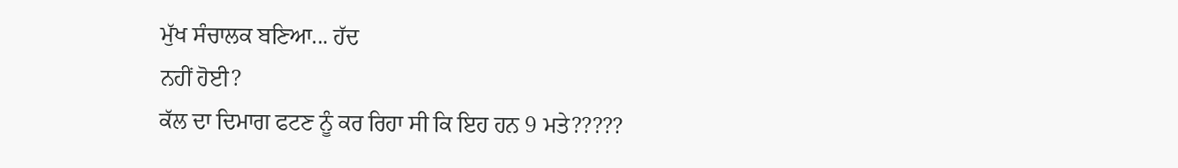ਮੁੱਖ ਸੰਚਾਲਕ ਬਣਿਆ... ਹੱਦ
ਨਹੀਂ ਹੋਈ?
ਕੱਲ ਦਾ ਦਿਮਾਗ ਫਟਣ ਨੂੰ ਕਰ ਰਿਹਾ ਸੀ ਕਿ ਇਹ ਹਨ 9 ਮਤੇ?????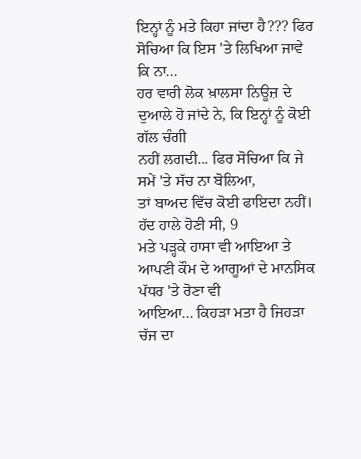ਇਨ੍ਹਾਂ ਨੂੰ ਮਤੇ ਕਿਹਾ ਜਾਂਦਾ ਹੈ??? ਫਿਰ ਸੋਚਿਆ ਕਿ ਇਸ 'ਤੇ ਲਿਖਿਆ ਜਾਵੇ ਕਿ ਨਾ...
ਹਰ ਵਾਰੀ ਲੋਕ ਖ਼ਾਲਸਾ ਨਿਊਜ਼ ਦੇ ਦੁਆਲੇ ਹੋ ਜਾਂਦੇ ਨੇ, ਕਿ ਇਨ੍ਹਾਂ ਨੂੰ ਕੋਈ ਗੱਲ ਚੰਗੀ
ਨਹੀਂ ਲਗਦੀ... ਫਿਰ ਸੋਚਿਆ ਕਿ ਜੇ ਸਮੇਂ 'ਤੇ ਸੱਚ ਨਾ ਬੋਲਿਆ,
ਤਾਂ ਬਾਅਦ ਵਿੱਚ ਕੋਈ ਫਾਇਦਾ ਨਹੀਂ।
ਹੱਦ ਹਾਲੇ ਹੋਣੀ ਸੀ, 9
ਮਤੇ ਪੜ੍ਹਕੇ ਹਾਸਾ ਵੀ ਆਇਆ ਤੇ ਆਪਣੀ ਕੌਮ ਦੇ ਆਗੂਆਂ ਦੇ ਮਾਨਸਿਕ ਪੱਧਰ 'ਤੇ ਰੋਣਾ ਵੀ
ਆਇਆ... ਕਿਹੜਾ ਮਤਾ ਹੈ ਜਿਹੜਾ ਚੱਜ ਦਾ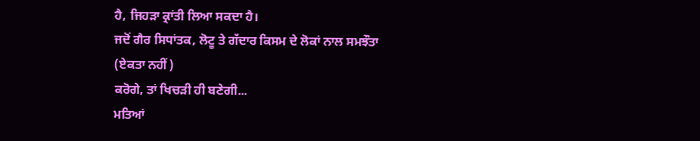ਹੈ, ਜਿਹੜਾ ਕ੍ਰਾਂਤੀ ਲਿਆ ਸਕਦਾ ਹੈ।
ਜਦੋਂ ਗੈਰ ਸਿਧਾਂਤਕ, ਲੋਟੂ ਤੇ ਗੱਦਾਰ ਕਿਸਮ ਦੇ ਲੋਕਾਂ ਨਾਲ ਸਮਝੌਤਾ (ਏਕਤਾ ਨਹੀਂ)
ਕਰੋਗੇ, ਤਾਂ ਖਿਚੜੀ ਹੀ ਬਣੇਗੀ...
ਮਤਿਆਂ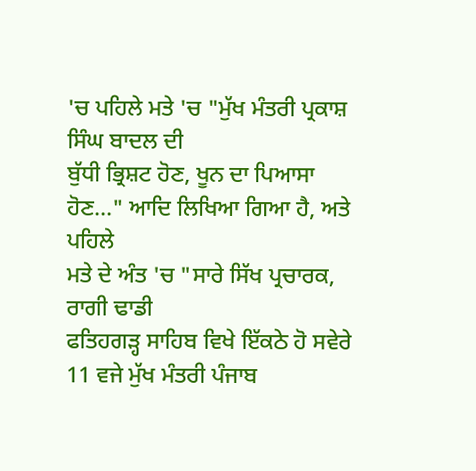'ਚ ਪਹਿਲੇ ਮਤੇ 'ਚ "ਮੁੱਖ ਮੰਤਰੀ ਪ੍ਰਕਾਸ਼ ਸਿੰਘ ਬਾਦਲ ਦੀ
ਬੁੱਧੀ ਭ੍ਰਿਸ਼ਟ ਹੋਣ, ਖੂਨ ਦਾ ਪਿਆਸਾ ਹੋਣ..." ਆਦਿ ਲਿਖਿਆ ਗਿਆ ਹੈ, ਅਤੇ ਪਹਿਲੇ
ਮਤੇ ਦੇ ਅੰਤ 'ਚ "ਸਾਰੇ ਸਿੱਖ ਪ੍ਰਚਾਰਕ, ਰਾਗੀ ਢਾਡੀ
ਫਤਿਹਗੜ੍ਹ ਸਾਹਿਬ ਵਿਖੇ ਇੱਕਠੇ ਹੋ ਸਵੇਰੇ 11 ਵਜੇ ਮੁੱਖ ਮੰਤਰੀ ਪੰਜਾਬ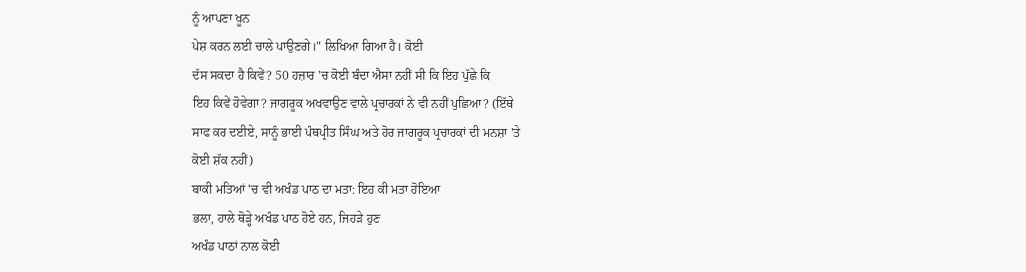ਨੂੰ ਆਪਣਾ ਖੂਨ
ਪੇਸ਼ ਕਰਨ ਲਈ ਚਾਲੇ ਪਾਉਣਗੇ।" ਲਿਖਿਆ ਗਿਆ ਹੈ। ਕੋਈ
ਦੱਸ ਸਕਦਾ ਹੈ ਕਿਵੇਂ? 50 ਹਜ਼ਾਰ 'ਚ ਕੋਈ ਬੰਦਾ ਐਸਾ ਨਹੀਂ ਸੀ ਕਿ ਇਹ ਪੁੱਛੇ ਕਿ
ਇਹ ਕਿਵੇਂ ਹੋਵੇਗਾ? ਜਾਗਰੂਕ ਅਖਵਾਉਣ ਵਾਲੇ ਪ੍ਰਚਾਰਕਾਂ ਨੇ ਵੀ ਨਹੀਂ ਪੁਛਿਆ? (ਇੱਥੇ
ਸਾਫ ਕਰ ਦਈਏ, ਸਾਨੂੰ ਭਾਈ ਪੰਥਪ੍ਰੀਤ ਸਿੰਘ ਅਤੇ ਹੋਰ ਜਾਗਰੂਕ ਪ੍ਰਚਾਰਕਾਂ ਦੀ ਮਨਸ਼ਾ 'ਤੇ
ਕੋਈ ਸ਼ੱਕ ਨਹੀਂ)
ਬਾਕੀ ਮਤਿਆਂ 'ਚ ਵੀ ਅਖੰਡ ਪਾਠ ਦਾ ਮਤਾ: ਇਹ ਕੀ ਮਤਾ ਹੋਇਆ
ਭਲਾ, ਹਾਲੇ ਥੋੜ੍ਹੇ ਅਖੰਡ ਪਾਠ ਹੋਏ ਹਨ, ਜਿਹੜੇ ਹੁਣ
ਅਖੰਡ ਪਾਠਾਂ ਨਾਲ ਕੋਈ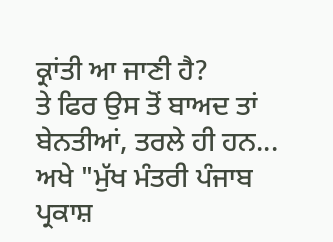ਕ੍ਰਾਂਤੀ ਆ ਜਾਣੀ ਹੈ?
ਤੇ ਫਿਰ ਉਸ ਤੋਂ ਬਾਅਦ ਤਾਂ ਬੇਨਤੀਆਂ, ਤਰਲੇ ਹੀ ਹਨ...
ਅਖੇ "ਮੁੱਖ ਮੰਤਰੀ ਪੰਜਾਬ ਪ੍ਰਕਾਸ਼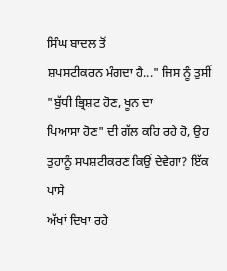ਸਿੰਘ ਬਾਦਲ ਤੋਂ
ਸ਼ਪਸਟੀਕਰਨ ਮੰਗਦਾ ਹੈ..." ਜਿਸ ਨੂੰ ਤੁਸੀਂ "ਬੁੱਧੀ ਭ੍ਰਿਸ਼ਟ ਹੋਣ, ਖੂਨ ਦਾ
ਪਿਆਸਾ ਹੋਣ" ਦੀ ਗੱਲ ਕਹਿ ਰਹੇ ਹੋ, ਉਹ ਤੁਹਾਨੂੰ ਸਪਸ਼ਟੀਕਰਣ ਕਿਉਂ ਦੇਵੇਗਾ? ਇੱਕ ਪਾਸੇ
ਅੱਖਾਂ ਦਿਖਾ ਰਹੇ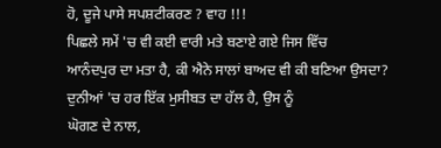ਹੋ, ਦੂਜੇ ਪਾਸੇ ਸਪਸ਼ਟੀਕਰਣ ? ਵਾਹ !!!
ਪਿਛਲੇ ਸਮੇਂ 'ਚ ਵੀ ਕਈ ਵਾਰੀ ਮਤੇ ਬਣਾਏ ਗਏ ਜਿਸ ਵਿੱਚ
ਆਨੰਦਪੁਰ ਦਾ ਮਤਾ ਹੈ, ਕੀ ਐਨੇ ਸਾਲਾਂ ਬਾਅਦ ਵੀ ਕੀ ਬਣਿਆ ਉਸਦਾ?
ਦੁਨੀਆਂ 'ਚ ਹਰ ਇੱਕ ਮੁਸੀਬਤ ਦਾ ਹੱਲ ਹੈ, ਉਸ ਨੂੰ
ਘੋਗਣ ਦੇ ਨਾਲ,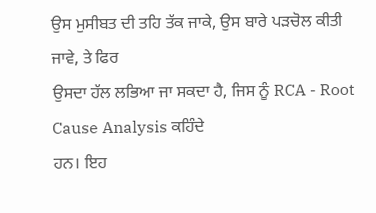ਉਸ ਮੁਸੀਬਤ ਦੀ ਤਹਿ ਤੱਕ ਜਾਕੇ, ਉਸ ਬਾਰੇ ਪੜਚੋਲ ਕੀਤੀ ਜਾਵੇ, ਤੇ ਫਿਰ
ਉਸਦਾ ਹੱਲ ਲਭਿਆ ਜਾ ਸਕਦਾ ਹੈ, ਜਿਸ ਨੂੰ RCA - Root Cause Analysis ਕਹਿੰਦੇ
ਹਨ। ਇਹ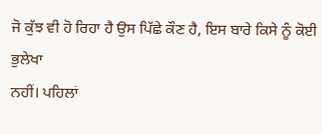ਜੋ ਕੁੱਝ ਵੀ ਹੋ ਰਿਹਾ ਹੈ ਉਸ ਪਿੱਛੇ ਕੌਣ ਹੈ, ਇਸ ਬਾਰੇ ਕਿਸੇ ਨੂੰ ਕੋਈ ਭੁਲੇਖਾ
ਨਹੀਂ। ਪਹਿਲਾਂ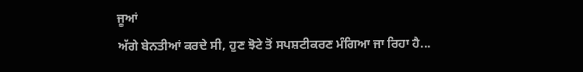ਜੂਆਂ
ਅੱਗੇ ਬੇਨਤੀਆਂ ਕਰਦੇ ਸੀ, ਹੁਣ ਝੋਟੇ ਤੋਂ ਸਪਸ਼ਟੀਕਰਣ ਮੰਗਿਆ ਜਾ ਰਿਹਾ ਹੈ...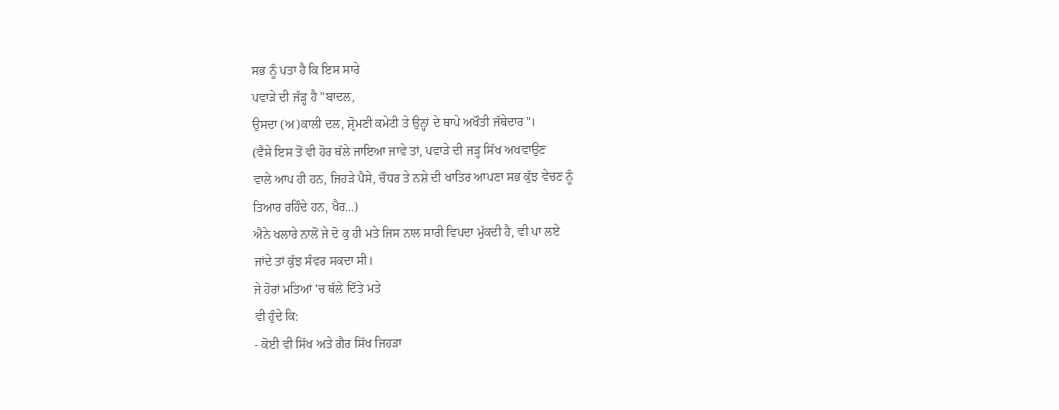ਸਭ ਨੂੰ ਪਤਾ ਹੈ ਕਿ ਇਸ ਸਾਰੇ
ਪਵਾੜੇ ਦੀ ਜੱੜ੍ਹ ਹੈ "ਬਾਦਲ,
ਉਸਦਾ (ਅ)ਕਾਲੀ ਦਲ, ਸ਼੍ਰੋਮਣੀ ਕਮੇਟੀ ਤੇ ਉਨ੍ਹਾਂ ਦੇ ਥਾਪੇ ਅਖੌਤੀ ਜੱਥੇਦਾਰ"।
(ਵੈਸੇ ਇਸ ਤੋਂ ਵੀ ਹੋਰ ਥੱਲੇ ਜਾਇਆ ਜਾਵੇ ਤਾਂ, ਪਵਾੜੇ ਦੀ ਜੜ੍ਹ ਸਿੱਖ ਅਖਵਾਉਣ
ਵਾਲੇ ਆਪ ਹੀ ਹਨ, ਜਿਹੜੇ ਪੈਸੇ, ਚੌਧਰ ਤੇ ਨਸ਼ੇ ਦੀ ਖਾਤਿਰ ਆਪਣਾ ਸਭ ਕੁੱਝ ਵੇਚਣ ਨੂੰ
ਤਿਆਰ ਰਹਿੰਦੇ ਹਨ, ਖੈਰ...)
ਐਨੇ ਖਲਾਰੇ ਨਾਲੋਂ ਜੇ ਦੋ ਕੁ ਹੀ ਮਤੇ ਜਿਸ ਨਾਲ ਸਾਰੀ ਵਿਪਦਾ ਮੁੱਕਦੀ ਹੈ, ਵੀ ਪਾ ਲਏ
ਜਾਂਦੇ ਤਾਂ ਕੁੱਝ ਸੰਵਰ ਸਕਦਾ ਸੀ।
ਜੇ ਹੋਰਾਂ ਮਤਿਆਂ 'ਚ ਥੱਲੇ ਦਿੱਤੇ ਮਤੇ
ਵੀ ਹੁੰਦੇ ਕਿ:
- ਕੋਈ ਵੀ ਸਿੱਖ ਅਤੇ ਗੈਰ ਸਿੱਖ ਜਿਹੜਾ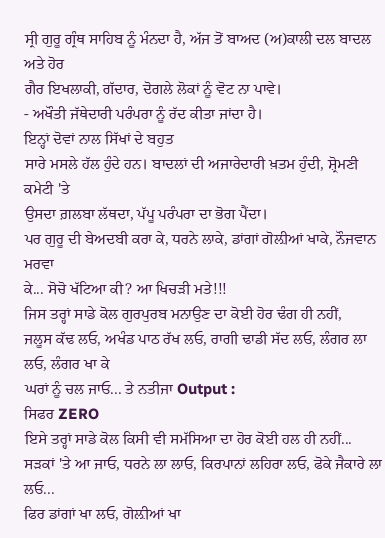ਸ੍ਰੀ ਗੁਰੂ ਗ੍ਰੰਥ ਸਾਹਿਬ ਨੂੰ ਮੰਨਦਾ ਹੈ, ਅੱਜ ਤੋਂ ਬਾਅਦ (ਅ)ਕਾਲੀ ਦਲ ਬਾਦਲ ਅਤੇ ਹੋਰ
ਗੈਰ ਇਖਲਾਕੀ, ਗੱਦਾਰ, ਦੋਗਲੇ ਲੋਕਾਂ ਨੂੰ ਵੋਟ ਨਾ ਪਾਵੇ।
- ਅਖੌਤੀ ਜੱਥੇਦਾਰੀ ਪਰੰਪਰਾ ਨੂੰ ਰੱਦ ਕੀਤਾ ਜਾਂਦਾ ਹੈ।
ਇਨ੍ਹਾਂ ਦੋਵਾਂ ਨਾਲ ਸਿੱਖਾਂ ਦੇ ਬਹੁਤ
ਸਾਰੇ ਮਸਲੇ ਹੱਲ ਹੁੰਦੇ ਹਨ। ਬਾਦਲਾਂ ਦੀ ਅਜਾਰੇਦਾਰੀ ਖ਼ਤਮ ਹੁੰਦੀ, ਸ਼੍ਰੋਮਣੀ ਕਮੇਟੀ 'ਤੇ
ਉਸਦਾ ਗ਼ਲਬਾ ਲੱਥਦਾ, ਪੱਪੂ ਪਰੰਪਰਾ ਦਾ ਭੋਗ ਪੈਂਦਾ।
ਪਰ ਗੁਰੂ ਦੀ ਬੇਅਦਬੀ ਕਰਾ ਕੇ, ਧਰਨੇ ਲਾਕੇ, ਡਾਂਗਾਂ ਗੋਲ਼ੀਆਂ ਖਾਕੇ, ਨੌਜਵਾਨ ਮਰਵਾ
ਕੇ... ਸੋਚੋ ਖੱਟਿਆ ਕੀ? ਆ ਖਿਚੜੀ ਮਤੇ!!!
ਜਿਸ ਤਰ੍ਹਾਂ ਸਾਡੇ ਕੋਲ ਗੁਰਪੁਰਬ ਮਨਾਉਣ ਦਾ ਕੋਈ ਹੋਰ ਢੰਗ ਹੀ ਨਹੀਂ,
ਜਲੂਸ ਕੱਢ ਲਓ, ਅਖੰਡ ਪਾਠ ਰੱਖ ਲਓ, ਰਾਗੀ ਢਾਡੀ ਸੱਦ ਲਓ, ਲੰਗਰ ਲਾ ਲਓ, ਲੰਗਰ ਖਾ ਕੇ
ਘਰਾਂ ਨੂੰ ਚਲ ਜਾਓ... ਤੇ ਨਤੀਜਾ Output :
ਸਿਫਰ ZERO
ਇਸੇ ਤਰ੍ਹਾਂ ਸਾਡੇ ਕੋਲ ਕਿਸੀ ਵੀ ਸਮੱਸਿਆ ਦਾ ਹੋਰ ਕੋਈ ਹਲ ਹੀ ਨਹੀਂ...
ਸੜਕਾਂ 'ਤੇ ਆ ਜਾਓ, ਧਰਨੇ ਲਾ ਲਾਓ, ਕਿਰਪਾਨਾਂ ਲਹਿਰਾ ਲਓ, ਫੋਕੇ ਜੈਕਾਰੇ ਲਾ ਲਓ...
ਫਿਰ ਡਾਂਗਾਂ ਖਾ ਲਓ, ਗੋਲ਼ੀਆਂ ਖਾ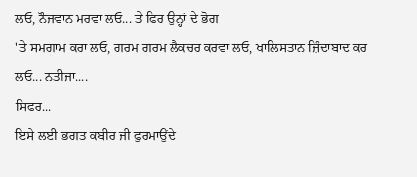ਲਓ, ਨੌਜਵਾਨ ਮਰਵਾ ਲਓ... ਤੇ ਫਿਰ ਉਨ੍ਹਾਂ ਦੇ ਭੋਗ
'ਤੇ ਸਮਗਾਮ ਕਰਾ ਲਓ, ਗਰਮ ਗਰਮ ਲੈਕਚਰ ਕਰਵਾ ਲਓ, ਖਾਲਿਸਤਾਨ ਜ਼ਿੰਦਾਬਾਦ ਕਰ ਲਓ... ਨਤੀਜਾ....
ਸਿਫਰ...
ਇਸੇ ਲਈ ਭਗਤ ਕਬੀਰ ਜੀ ਫੁਰਮਾਉਂਦੇ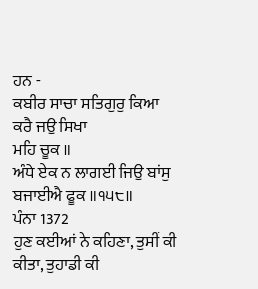ਹਨ -
ਕਬੀਰ ਸਾਚਾ ਸਤਿਗੁਰੁ ਕਿਆ ਕਰੈ ਜਉ ਸਿਖਾ
ਮਹਿ ਚੂਕ ॥
ਅੰਧੇ ਏਕ ਨ ਲਾਗਈ ਜਿਉ ਬਾਂਸੁ ਬਜਾਈਐ ਫੂਕ ॥੧੫੮॥
ਪੰਨਾ 1372
ਹੁਣ ਕਈਆਂ ਨੇ ਕਹਿਣਾ, ਤੁਸੀਂ ਕੀ ਕੀਤਾ, ਤੁਹਾਡੀ ਕੀ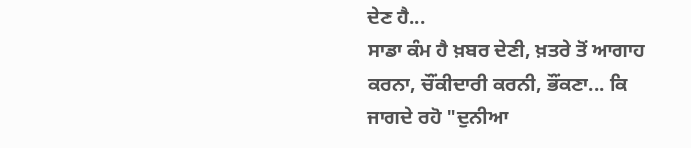ਦੇਣ ਹੈ...
ਸਾਡਾ ਕੰਮ ਹੈ ਖ਼ਬਰ ਦੇਣੀ, ਖ਼ਤਰੇ ਤੋਂ ਆਗਾਹ ਕਰਨਾ, ਚੌਂਕੀਦਾਰੀ ਕਰਨੀ, ਭੌਂਕਣਾ... ਕਿ
ਜਾਗਦੇ ਰਹੋ "ਦੁਨੀਆ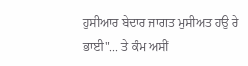ਹੁਸੀਆਰ ਬੇਦਾਰ ਜਾਗਤ ਮੁਸੀਅਤ ਹਉ ਰੇ
ਭਾਈ"... ਤੇ ਕੰਮ ਅਸੀਂ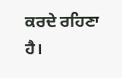ਕਰਦੇ ਰਹਿਣਾ ਹੈ।